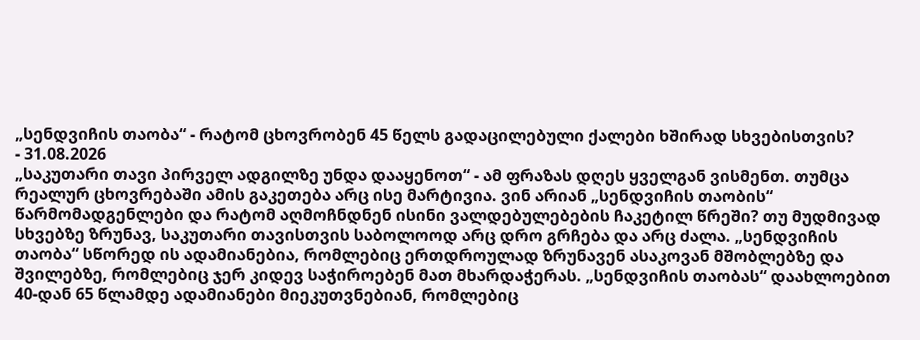„სენდვიჩის თაობა“ - რატომ ცხოვრობენ 45 წელს გადაცილებული ქალები ხშირად სხვებისთვის?
- 31.08.2026
„საკუთარი თავი პირველ ადგილზე უნდა დააყენოთ“ - ამ ფრაზას დღეს ყველგან ვისმენთ. თუმცა რეალურ ცხოვრებაში ამის გაკეთება არც ისე მარტივია. ვინ არიან „სენდვიჩის თაობის“ წარმომადგენლები და რატომ აღმოჩნდნენ ისინი ვალდებულებების ჩაკეტილ წრეში? თუ მუდმივად სხვებზე ზრუნავ, საკუთარი თავისთვის საბოლოოდ არც დრო გრჩება და არც ძალა. „სენდვიჩის თაობა“ სწორედ ის ადამიანებია, რომლებიც ერთდროულად ზრუნავენ ასაკოვან მშობლებზე და შვილებზე, რომლებიც ჯერ კიდევ საჭიროებენ მათ მხარდაჭერას. „სენდვიჩის თაობას“ დაახლოებით 40-დან 65 წლამდე ადამიანები მიეკუთვნებიან, რომლებიც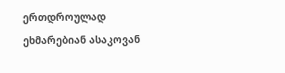ერთდროულად ეხმარებიან ასაკოვან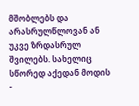მშობლებს და არასრულწლოვან ან უკვე ზრდასრულ შვილებს. სახელიც სწორედ აქედან მოდის -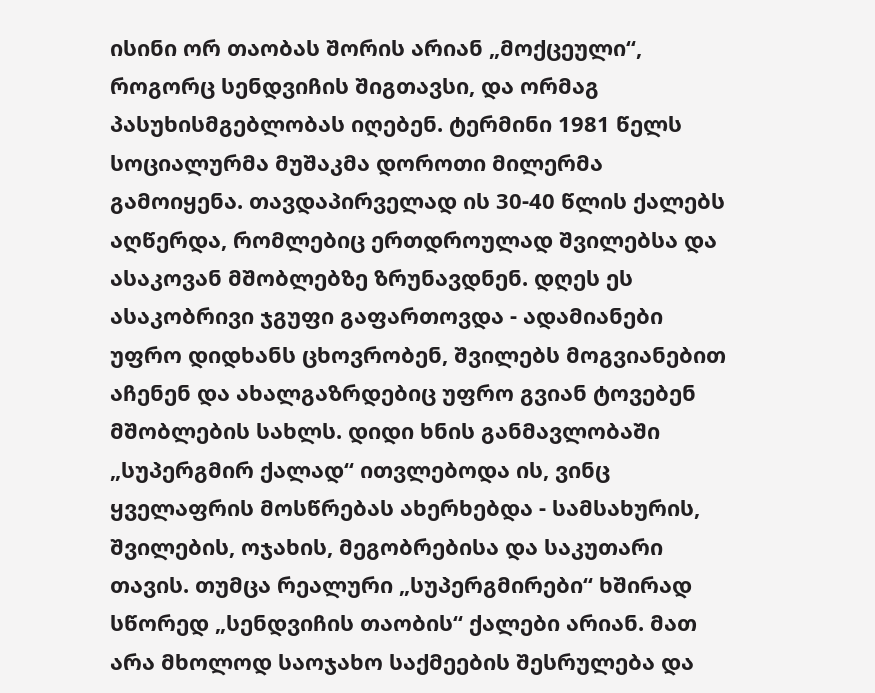ისინი ორ თაობას შორის არიან „მოქცეული“, როგორც სენდვიჩის შიგთავსი, და ორმაგ პასუხისმგებლობას იღებენ. ტერმინი 1981 წელს სოციალურმა მუშაკმა დოროთი მილერმა გამოიყენა. თავდაპირველად ის 30-40 წლის ქალებს აღწერდა, რომლებიც ერთდროულად შვილებსა და ასაკოვან მშობლებზე ზრუნავდნენ. დღეს ეს ასაკობრივი ჯგუფი გაფართოვდა - ადამიანები უფრო დიდხანს ცხოვრობენ, შვილებს მოგვიანებით აჩენენ და ახალგაზრდებიც უფრო გვიან ტოვებენ მშობლების სახლს. დიდი ხნის განმავლობაში „სუპერგმირ ქალად“ ითვლებოდა ის, ვინც ყველაფრის მოსწრებას ახერხებდა - სამსახურის, შვილების, ოჯახის, მეგობრებისა და საკუთარი თავის. თუმცა რეალური „სუპერგმირები“ ხშირად სწორედ „სენდვიჩის თაობის“ ქალები არიან. მათ არა მხოლოდ საოჯახო საქმეების შესრულება და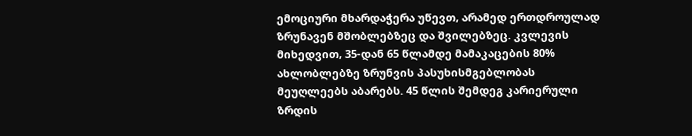ემოციური მხარდაჭერა უწევთ, არამედ ერთდროულად ზრუნავენ მშობლებზეც და შვილებზეც. კვლევის მიხედვით, 35-დან 65 წლამდე მამაკაცების 80% ახლობლებზე ზრუნვის პასუხისმგებლობას მეუღლეებს აბარებს. 45 წლის შემდეგ კარიერული ზრდის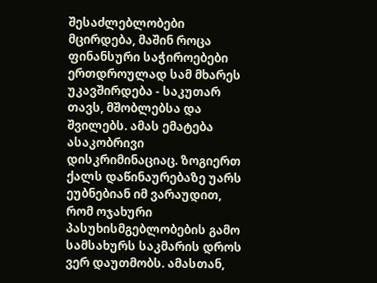შესაძლებლობები მცირდება, მაშინ როცა ფინანსური საჭიროებები ერთდროულად სამ მხარეს უკავშირდება - საკუთარ თავს, მშობლებსა და შვილებს. ამას ემატება ასაკობრივი დისკრიმინაციაც. ზოგიერთ ქალს დაწინაურებაზე უარს ეუბნებიან იმ ვარაუდით, რომ ოჯახური პასუხისმგებლობების გამო სამსახურს საკმარის დროს ვერ დაუთმობს. ამასთან,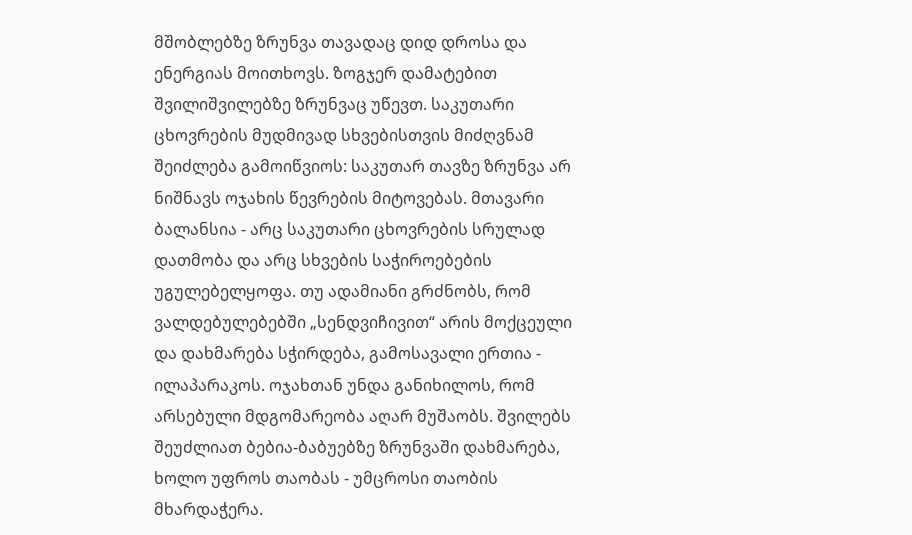მშობლებზე ზრუნვა თავადაც დიდ დროსა და ენერგიას მოითხოვს. ზოგჯერ დამატებით შვილიშვილებზე ზრუნვაც უწევთ. საკუთარი ცხოვრების მუდმივად სხვებისთვის მიძღვნამ შეიძლება გამოიწვიოს: საკუთარ თავზე ზრუნვა არ ნიშნავს ოჯახის წევრების მიტოვებას. მთავარი ბალანსია - არც საკუთარი ცხოვრების სრულად დათმობა და არც სხვების საჭიროებების უგულებელყოფა. თუ ადამიანი გრძნობს, რომ ვალდებულებებში „სენდვიჩივით“ არის მოქცეული და დახმარება სჭირდება, გამოსავალი ერთია - ილაპარაკოს. ოჯახთან უნდა განიხილოს, რომ არსებული მდგომარეობა აღარ მუშაობს. შვილებს შეუძლიათ ბებია-ბაბუებზე ზრუნვაში დახმარება, ხოლო უფროს თაობას - უმცროსი თაობის მხარდაჭერა.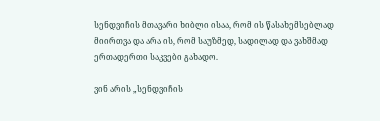სენდვიჩის მთავარი ხიბლი ისაა, რომ ის წასახემსებლად მიირთვა და არა ის, რომ საუზმედ, სადილად და ვახშმად ერთადერთი საკვები გახადო.

ვინ არის „სენდვიჩის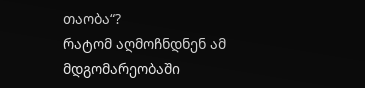თაობა“?
რატომ აღმოჩნდნენ ამ მდგომარეობაში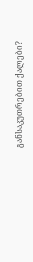განსაკუთრებით ქალები?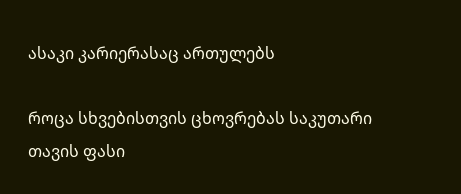ასაკი კარიერასაც ართულებს

როცა სხვებისთვის ცხოვრებას საკუთარი თავის ფასი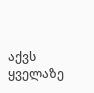აქვს
ყველაზე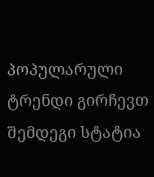პოპულარული
ტრენდი გირჩევთ
შემდეგი სტატია